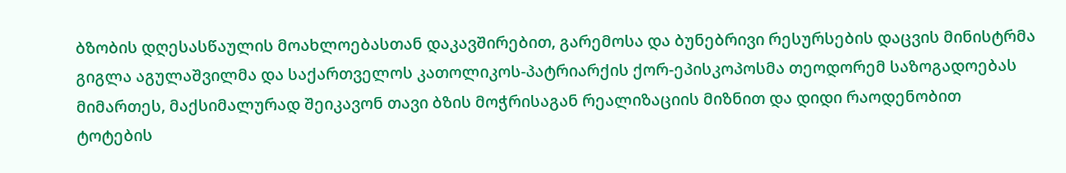ბზობის დღესასწაულის მოახლოებასთან დაკავშირებით, გარემოსა და ბუნებრივი რესურსების დაცვის მინისტრმა გიგლა აგულაშვილმა და საქართველოს კათოლიკოს-პატრიარქის ქორ-ეპისკოპოსმა თეოდორემ საზოგადოებას მიმართეს, მაქსიმალურად შეიკავონ თავი ბზის მოჭრისაგან რეალიზაციის მიზნით და დიდი რაოდენობით ტოტების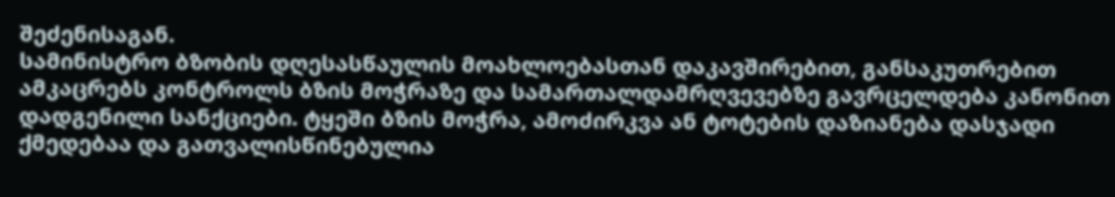შეძენისაგან.
სამინისტრო ბზობის დღესასწაულის მოახლოებასთან დაკავშირებით, განსაკუთრებით ამკაცრებს კონტროლს ბზის მოჭრაზე და სამართალდამრღვევებზე გავრცელდება კანონით დადგენილი სანქციები. ტყეში ბზის მოჭრა, ამოძირკვა ან ტოტების დაზიანება დასჯადი ქმედებაა და გათვალისწინებულია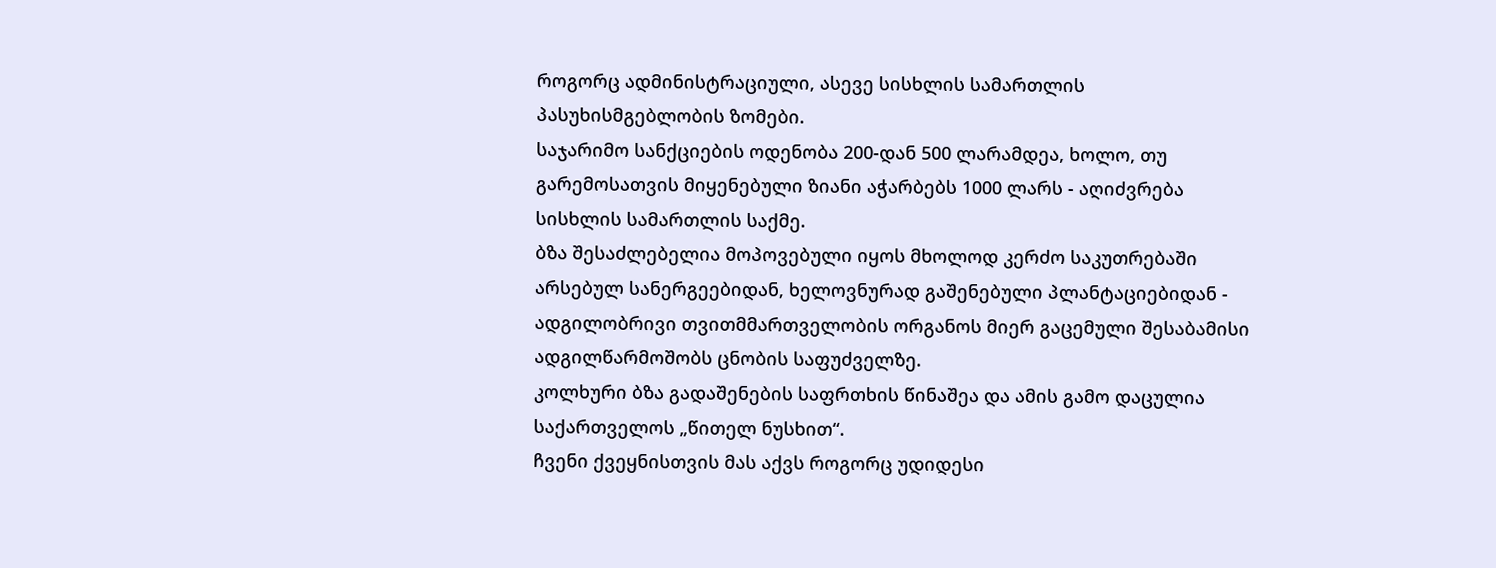როგორც ადმინისტრაციული, ასევე სისხლის სამართლის პასუხისმგებლობის ზომები.
საჯარიმო სანქციების ოდენობა 200-დან 500 ლარამდეა, ხოლო, თუ გარემოსათვის მიყენებული ზიანი აჭარბებს 1000 ლარს - აღიძვრება სისხლის სამართლის საქმე.
ბზა შესაძლებელია მოპოვებული იყოს მხოლოდ კერძო საკუთრებაში არსებულ სანერგეებიდან, ხელოვნურად გაშენებული პლანტაციებიდან - ადგილობრივი თვითმმართველობის ორგანოს მიერ გაცემული შესაბამისი ადგილწარმოშობს ცნობის საფუძველზე.
კოლხური ბზა გადაშენების საფრთხის წინაშეა და ამის გამო დაცულია საქართველოს „წითელ ნუსხით“.
ჩვენი ქვეყნისთვის მას აქვს როგორც უდიდესი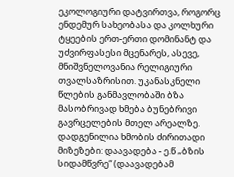ეკოლოგიური დატვირთვა, როგორც ენდემურ სახეობასა და კოლხური ტყეების ერთ-ერთი დომინანტ და უძვირფასესი მცენარეს, ასევე, მნიშვნელოვანია რელიგიური თვალსაზრისით. უკანასკნელი წლების განმავლობაში ბზა მასობრივად ხმება ბუნებრივი გავრცელების მთელ არეალზე.
დადგენილია ხმობის ძირითადი მიზეზები: დაავადება - ე.წ „ბზის სიდამწვრე“ (დაავადებამ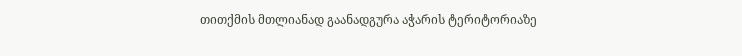თითქმის მთლიანად გაანადგურა აჭარის ტერიტორიაზე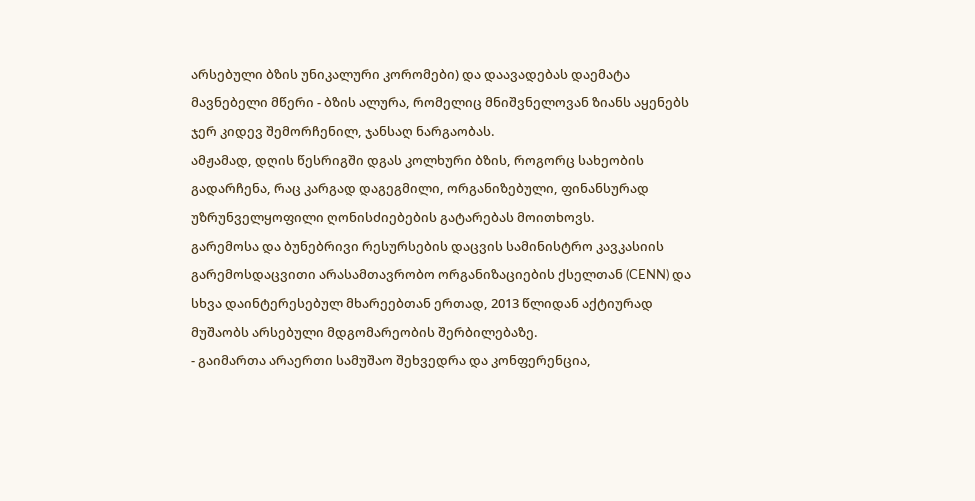არსებული ბზის უნიკალური კორომები) და დაავადებას დაემატა მავნებელი მწერი - ბზის ალურა, რომელიც მნიშვნელოვან ზიანს აყენებს ჯერ კიდევ შემორჩენილ, ჯანსაღ ნარგაობას.
ამჟამად, დღის წესრიგში დგას კოლხური ბზის, როგორც სახეობის გადარჩენა, რაც კარგად დაგეგმილი, ორგანიზებული, ფინანსურად უზრუნველყოფილი ღონისძიებების გატარებას მოითხოვს.
გარემოსა და ბუნებრივი რესურსების დაცვის სამინისტრო კავკასიის გარემოსდაცვითი არასამთავრობო ორგანიზაციების ქსელთან (CENN) და სხვა დაინტერესებულ მხარეებთან ერთად, 2013 წლიდან აქტიურად მუშაობს არსებული მდგომარეობის შერბილებაზე.
- გაიმართა არაერთი სამუშაო შეხვედრა და კონფერენცია,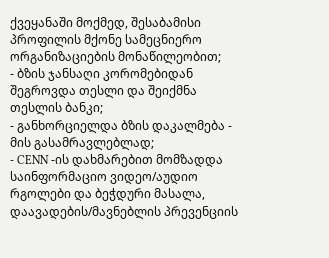ქვეყანაში მოქმედ, შესაბამისი პროფილის მქონე სამეცნიერო ორგანიზაციების მონაწილეობით;
- ბზის ჯანსაღი კორომებიდან შეგროვდა თესლი და შეიქმნა თესლის ბანკი;
- განხორციელდა ბზის დაკალმება - მის გასამრავლებლად;
- CENN -ის დახმარებით მომზადდა საინფორმაციო ვიდეო/აუდიო რგოლები და ბეჭდური მასალა, დაავადების/მავნებლის პრევენციის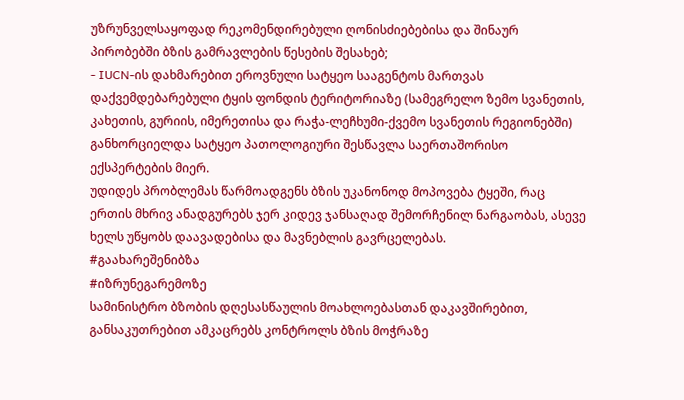უზრუნველსაყოფად რეკომენდირებული ღონისძიებებისა და შინაურ პირობებში ბზის გამრავლების წესების შესახებ;
- IUCN-ის დახმარებით ეროვნული სატყეო სააგენტოს მართვას დაქვემდებარებული ტყის ფონდის ტერიტორიაზე (სამეგრელო ზემო სვანეთის, კახეთის, გურიის, იმერეთისა და რაჭა-ლეჩხუმი-ქვემო სვანეთის რეგიონებში) განხორციელდა სატყეო პათოლოგიური შესწავლა საერთაშორისო ექსპერტების მიერ.
უდიდეს პრობლემას წარმოადგენს ბზის უკანონოდ მოპოვება ტყეში, რაც ერთის მხრივ ანადგურებს ჯერ კიდევ ჯანსაღად შემორჩენილ ნარგაობას, ასევე ხელს უწყობს დაავადებისა და მავნებლის გავრცელებას.
#გაახარეშენიბზა
#იზრუნეგარემოზე
სამინისტრო ბზობის დღესასწაულის მოახლოებასთან დაკავშირებით, განსაკუთრებით ამკაცრებს კონტროლს ბზის მოჭრაზე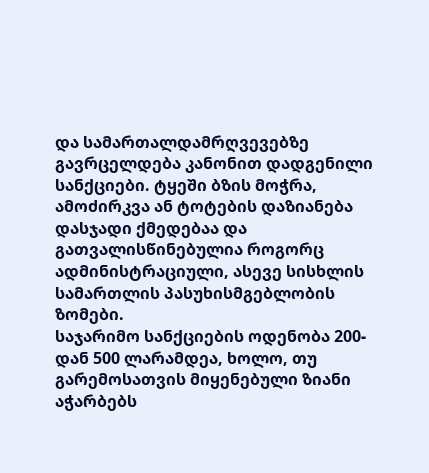და სამართალდამრღვევებზე გავრცელდება კანონით დადგენილი სანქციები. ტყეში ბზის მოჭრა, ამოძირკვა ან ტოტების დაზიანება დასჯადი ქმედებაა და გათვალისწინებულია როგორც ადმინისტრაციული, ასევე სისხლის სამართლის პასუხისმგებლობის ზომები.
საჯარიმო სანქციების ოდენობა 200-დან 500 ლარამდეა, ხოლო, თუ გარემოსათვის მიყენებული ზიანი აჭარბებს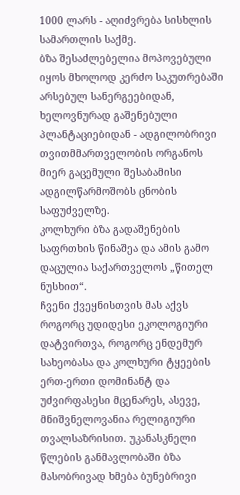1000 ლარს - აღიძვრება სისხლის სამართლის საქმე.
ბზა შესაძლებელია მოპოვებული იყოს მხოლოდ კერძო საკუთრებაში არსებულ სანერგეებიდან, ხელოვნურად გაშენებული პლანტაციებიდან - ადგილობრივი თვითმმართველობის ორგანოს მიერ გაცემული შესაბამისი ადგილწარმოშობს ცნობის საფუძველზე.
კოლხური ბზა გადაშენების საფრთხის წინაშეა და ამის გამო დაცულია საქართველოს „წითელ ნუსხით“.
ჩვენი ქვეყნისთვის მას აქვს როგორც უდიდესი ეკოლოგიური დატვირთვა, როგორც ენდემურ სახეობასა და კოლხური ტყეების ერთ-ერთი დომინანტ და უძვირფასესი მცენარეს, ასევე, მნიშვნელოვანია რელიგიური თვალსაზრისით. უკანასკნელი წლების განმავლობაში ბზა მასობრივად ხმება ბუნებრივი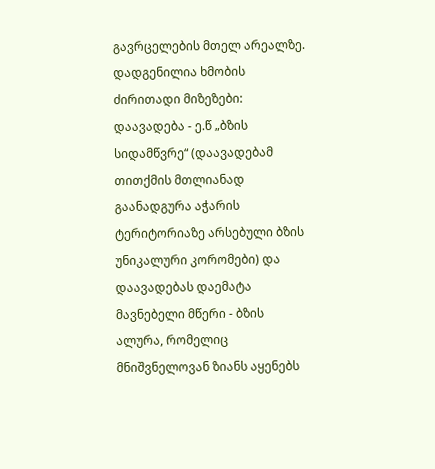გავრცელების მთელ არეალზე.
დადგენილია ხმობის ძირითადი მიზეზები: დაავადება - ე.წ „ბზის სიდამწვრე“ (დაავადებამ თითქმის მთლიანად გაანადგურა აჭარის ტერიტორიაზე არსებული ბზის უნიკალური კორომები) და დაავადებას დაემატა მავნებელი მწერი - ბზის ალურა, რომელიც მნიშვნელოვან ზიანს აყენებს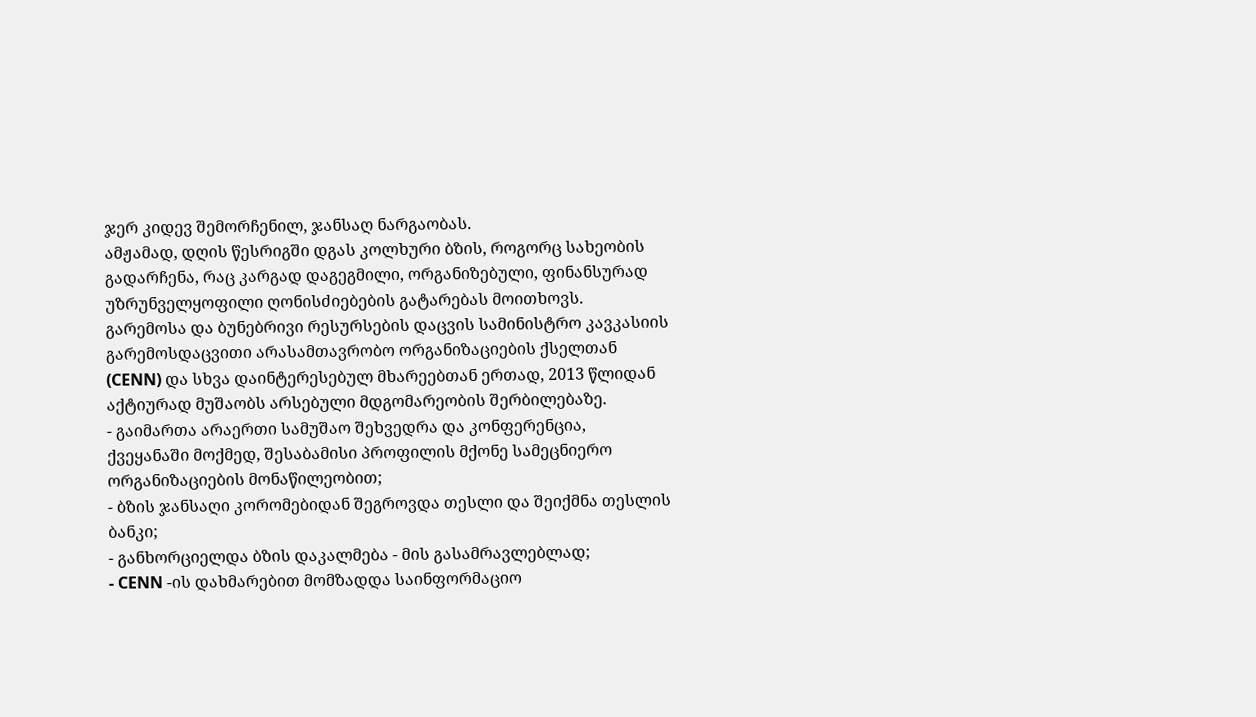ჯერ კიდევ შემორჩენილ, ჯანსაღ ნარგაობას.
ამჟამად, დღის წესრიგში დგას კოლხური ბზის, როგორც სახეობის გადარჩენა, რაც კარგად დაგეგმილი, ორგანიზებული, ფინანსურად უზრუნველყოფილი ღონისძიებების გატარებას მოითხოვს.
გარემოსა და ბუნებრივი რესურსების დაცვის სამინისტრო კავკასიის გარემოსდაცვითი არასამთავრობო ორგანიზაციების ქსელთან (CENN) და სხვა დაინტერესებულ მხარეებთან ერთად, 2013 წლიდან აქტიურად მუშაობს არსებული მდგომარეობის შერბილებაზე.
- გაიმართა არაერთი სამუშაო შეხვედრა და კონფერენცია, ქვეყანაში მოქმედ, შესაბამისი პროფილის მქონე სამეცნიერო ორგანიზაციების მონაწილეობით;
- ბზის ჯანსაღი კორომებიდან შეგროვდა თესლი და შეიქმნა თესლის ბანკი;
- განხორციელდა ბზის დაკალმება - მის გასამრავლებლად;
- CENN -ის დახმარებით მომზადდა საინფორმაციო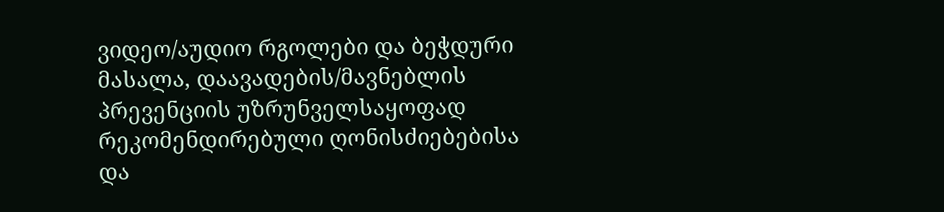ვიდეო/აუდიო რგოლები და ბეჭდური მასალა, დაავადების/მავნებლის პრევენციის უზრუნველსაყოფად რეკომენდირებული ღონისძიებებისა და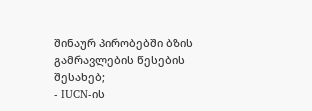შინაურ პირობებში ბზის გამრავლების წესების შესახებ;
- IUCN-ის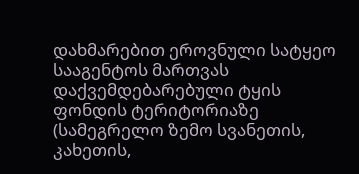დახმარებით ეროვნული სატყეო სააგენტოს მართვას დაქვემდებარებული ტყის ფონდის ტერიტორიაზე (სამეგრელო ზემო სვანეთის, კახეთის,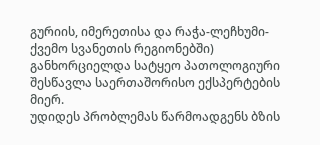გურიის, იმერეთისა და რაჭა-ლეჩხუმი-ქვემო სვანეთის რეგიონებში) განხორციელდა სატყეო პათოლოგიური შესწავლა საერთაშორისო ექსპერტების მიერ.
უდიდეს პრობლემას წარმოადგენს ბზის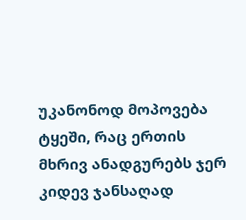უკანონოდ მოპოვება ტყეში, რაც ერთის მხრივ ანადგურებს ჯერ კიდევ ჯანსაღად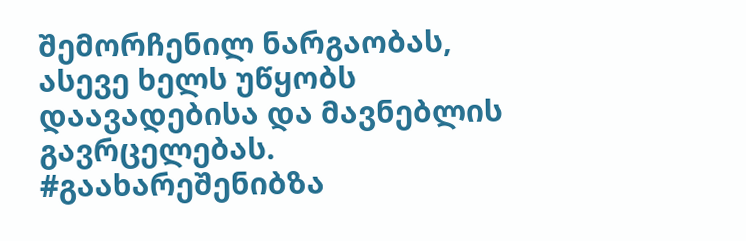შემორჩენილ ნარგაობას, ასევე ხელს უწყობს დაავადებისა და მავნებლის გავრცელებას.
#გაახარეშენიბზა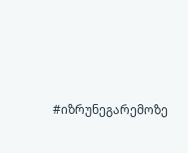#იზრუნეგარემოზე